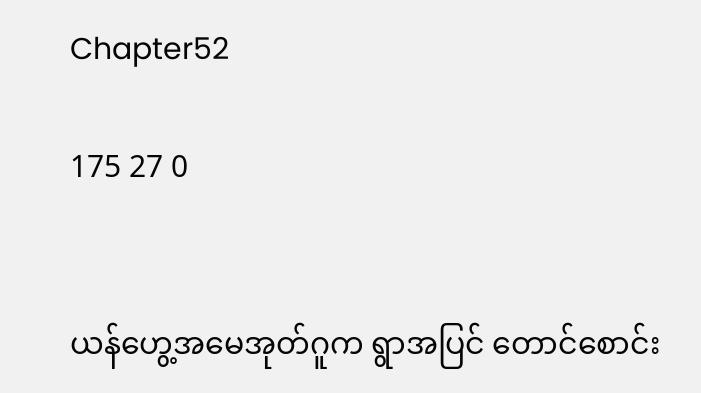Chapter52

175 27 0


ယန်ဟွေ့အမေအုတ်ဂူက ရွာအပြင် တောင်စောင်း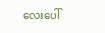လေးပေါ်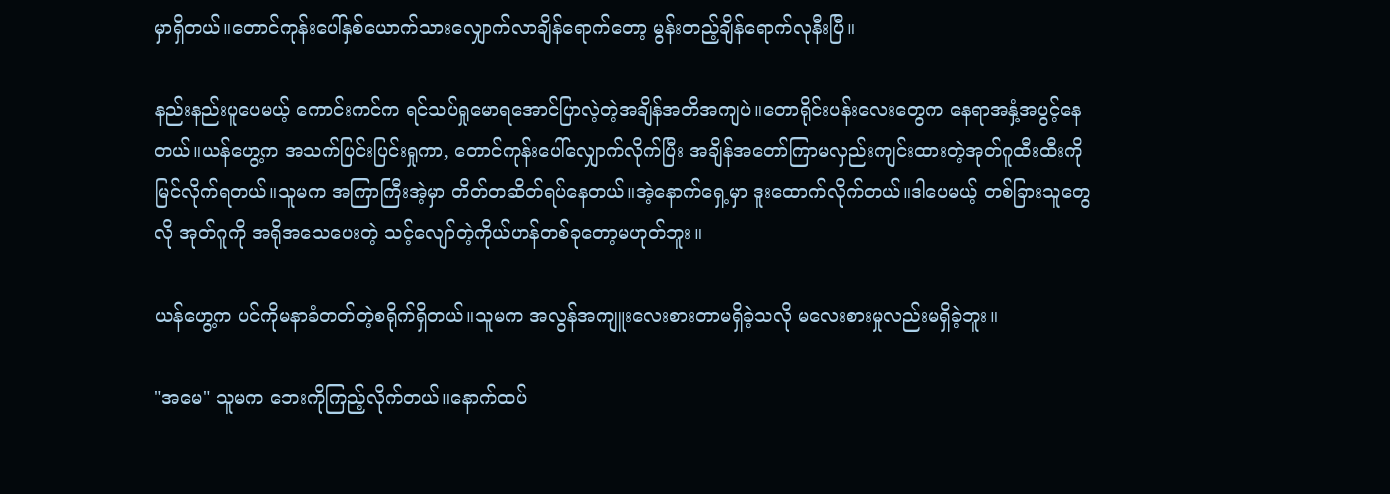မှာရှိတယ်။တောင်ကုန်းပေါ်နှစ်ယောက်သားလျှောက်လာချိန်ရောက်တော့ မွန်းတည့်ချိန်ရောက်လုနီးပြီ။

နည်းနည်းပူပေမယ့် ကောင်းကင်က ရင်သပ်ရှုမောရအောင်ပြာလဲ့တဲ့အချိန်အတိအကျပဲ။တောရိုင်းပန်းလေးတွေက နေရာအနှံ့အပွင့်နေတယ်။ယန်ဟွေ့က အသက်ပြင်းပြင်းရှုကာ, တောင်ကုန်းပေါ်လျှောက်လိုက်ပြီး အချိန်အတော်ကြာမလှည်းကျင်းထားတဲ့အုတ်ဂူထီးထီးကို မြင်လိုက်ရတယ်။သူမက အကြာကြီးအဲ့မှာ တိတ်တဆိတ်ရပ်နေတယ်။အဲ့နောက်ရှေ့မှာ ဒူးထောက်လိုက်တယ်။ဒါပေမယ့် တစ်ခြားသူတွေလို အုတ်ဂူကို အရိုအသေပေးတဲ့ သင့်လျော်တဲ့ကိုယ်ဟန်တစ်ခုတော့မဟုတ်ဘူး။

ယန်ဟွေ့က ပင်ကိုမနာခံတတ်တဲ့စရိုက်ရှိတယ်။သူမက အလွန်အကျူးလေးစားတာမရှိခဲ့သလို မလေးစားမှုလည်းမရှိခဲ့ဘူး။

"အမေ" သူမက ဘေးကိုကြည့်လိုက်တယ်။နောက်ထပ်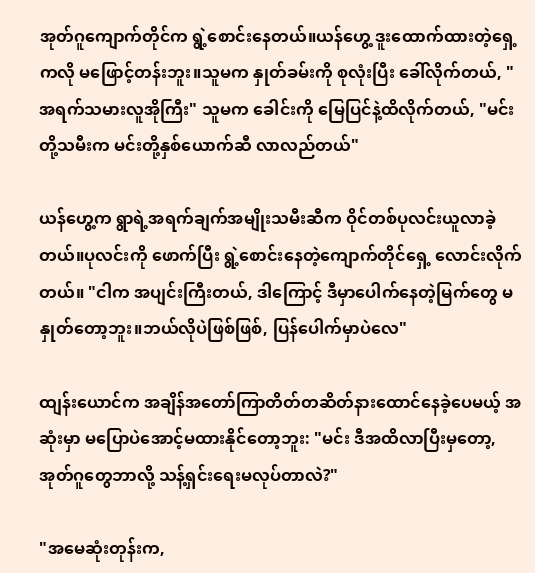အုတ်ဂူကျောက်တိုင်က ရွဲ့စောင်းနေတယ်။ယန်ဟွေ့ ဒူးထောက်ထားတဲ့ရှေ့ကလို မဖြောင့်တန်းဘူး။သူမက နှုတ်ခမ်းကို စုလုံးပြီး ခေါ်လိုက်တယ်, "အရက်သမားလူအိုကြီး" သူမက ခေါင်းကို မြေပြင်နဲ့ထိလိုက်တယ်, "မင်းတို့သမီးက မင်းတို့နှစ်ယောက်ဆီ လာလည်တယ်"

ယန်ဟွေ့က ရွာရဲ့အရက်ချက်အမျိုးသမီးဆီက ဝိုင်တစ်ပုလင်းယူလာခဲ့တယ်။ပုလင်းကို ဖောက်ပြီး ရွဲ့စောင်းနေတဲ့ကျောက်တိုင်ရှေ့ လောင်းလိုက်တယ်။ "ငါက အပျင်းကြီးတယ်, ဒါကြောင့် ဒီမှာပေါက်နေတဲ့မြက်တွေ မနှုတ်တော့ဘူး။ဘယ်လိုပဲဖြစ်ဖြစ်, ပြန်ပေါက်မှာပဲလေ"

ထျန်းယောင်က အချိန်အတော်ကြာတိတ်တဆိတ်နားထောင်နေခဲ့ပေမယ့် အဆုံးမှာ မပြောပဲအောင့်မထားနိုင်တော့ဘူး: "မင်း ဒီအထိလာပြီးမှတော့, အုတ်ဂူတွေဘာလို့ သန့်ရှင်းရေးမလုပ်တာလဲ?"

"အမေဆုံးတုန်းက,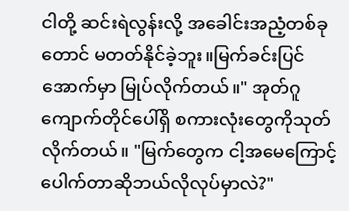ငါတို့ ဆင်းရဲလွန်းလို့ အခေါင်းအညံ့တစ်ခုတောင် မတတ်နိုင်ခဲ့ဘူး။မြက်ခင်းပြင်အောက်မှာ မြုပ်လိုက်တယ်။" အုတ်ဂူကျောက်တိုင်ပေါ်ရှိ စကားလုံးတွေကိုသုတ်လိုက်တယ်။ "မြက်တွေက ငါ့အမေကြောင့် ပေါက်တာဆိုဘယ်လိုလုပ်မှာလဲ?"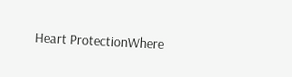Heart ProtectionWhere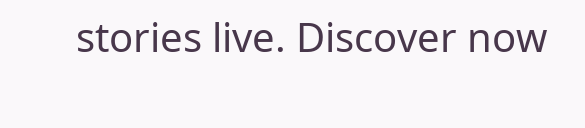stories live. Discover now